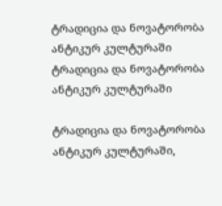ტრადიცია და ნოვატორობა ანტიკურ კულტურაში
ტრადიცია და ნოვატორობა ანტიკურ კულტურაში

ტრადიცია და ნოვატორობა ანტიკურ კულტურაში,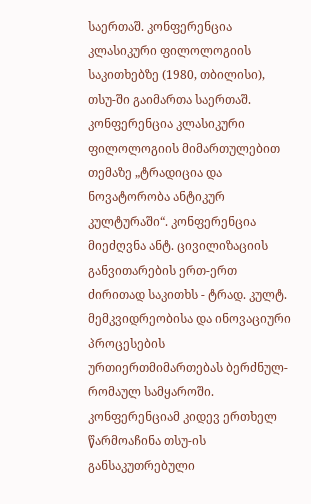საერთაშ. კონფერენცია კლასიკური ფილოლოგიის საკითხებზე (1980, თბილისი), თსუ-ში გაიმართა საერთაშ. კონფერენცია კლასიკური ფილოლოგიის მიმართულებით თემაზე „ტრადიცია და ნოვატორობა ანტიკურ კულტურაში“. კონფერენცია მიეძღვნა ანტ. ცივილიზაციის განვითარების ერთ-ერთ ძირითად საკითხს - ტრად. კულტ. მემკვიდრეობისა და ინოვაციური პროცესების ურთიერთმიმართებას ბერძნულ-რომაულ სამყაროში. კონფერენციამ კიდევ ერთხელ წარმოაჩინა თსუ-ის განსაკუთრებული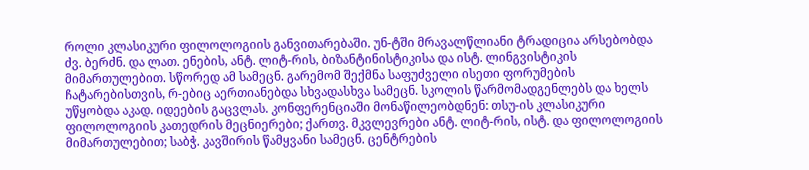როლი კლასიკური ფილოლოგიის განვითარებაში. უნ-ტში მრავალწლიანი ტრადიცია არსებობდა ძვ. ბერძნ. და ლათ. ენების, ანტ. ლიტ-რის, ბიზანტინისტიკისა და ისტ. ლინგვისტიკის მიმართულებით. სწორედ ამ სამეცნ. გარემომ შექმნა საფუძველი ისეთი ფორუმების ჩატარებისთვის, რ-ებიც აერთიანებდა სხვადასხვა სამეცნ. სკოლის წარმომადგენლებს და ხელს უწყობდა აკად. იდეების გაცვლას. კონფერენციაში მონაწილეობდნენ: თსუ-ის კლასიკური ფილოლოგიის კათედრის მეცნიერები; ქართვ. მკვლევრები ანტ. ლიტ-რის, ისტ. და ფილოლოგიის მიმართულებით; საბჭ. კავშირის წამყვანი სამეცნ. ცენტრების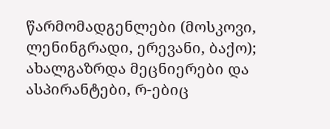წარმომადგენლები (მოსკოვი, ლენინგრადი, ერევანი, ბაქო); ახალგაზრდა მეცნიერები და ასპირანტები, რ-ებიც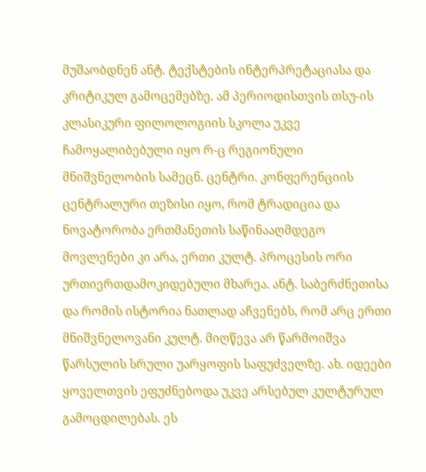მუშაობდნენ ანტ. ტექსტების ინტერპრეტაციასა და კრიტიკულ გამოცემებზე. ამ პერიოდისთვის თსუ-ის კლასიკური ფილოლოგიის სკოლა უკვე ჩამოყალიბებული იყო რ-ც რეგიონული მნიშვნელობის სამეცნ. ცენტრი. კონფერენციის ცენტრალური თეზისი იყო, რომ ტრადიცია და ნოვატორობა ერთმანეთის საწინააღმდეგო მოვლენები კი არა, ერთი კულტ. პროცესის ორი ურთიერთდამოკიდებული მხარეა. ანტ. საბერძნეთისა და რომის ისტორია ნათლად აჩვენებს, რომ არც ერთი მნიშვნელოვანი კულტ. მიღწევა არ წარმოიშვა წარსულის სრული უარყოფის საფუძველზე. ახ. იდეები ყოველთვის ეფუძნებოდა უკვე არსებულ კულტურულ გამოცდილებას. ეს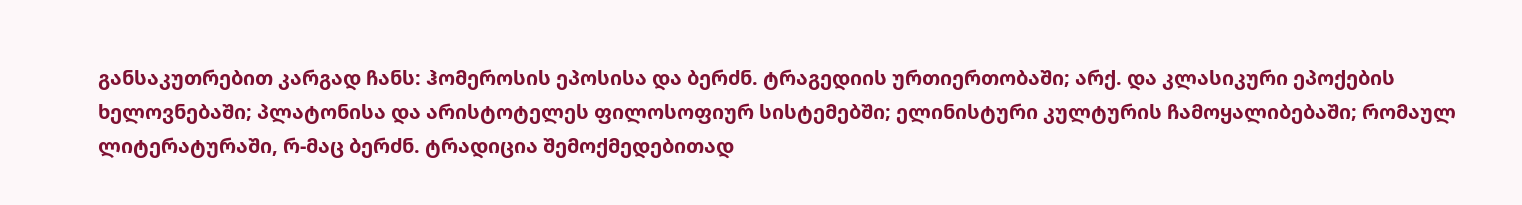განსაკუთრებით კარგად ჩანს: ჰომეროსის ეპოსისა და ბერძნ. ტრაგედიის ურთიერთობაში; არქ. და კლასიკური ეპოქების ხელოვნებაში; პლატონისა და არისტოტელეს ფილოსოფიურ სისტემებში; ელინისტური კულტურის ჩამოყალიბებაში; რომაულ ლიტერატურაში, რ-მაც ბერძნ. ტრადიცია შემოქმედებითად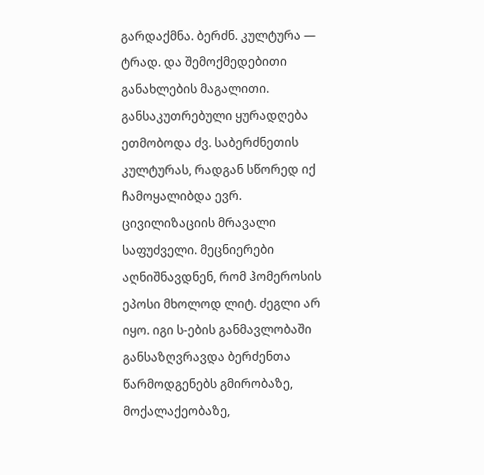გარდაქმნა. ბერძნ. კულტურა — ტრად. და შემოქმედებითი განახლების მაგალითი. განსაკუთრებული ყურადღება ეთმობოდა ძვ. საბერძნეთის კულტურას, რადგან სწორედ იქ ჩამოყალიბდა ევრ. ცივილიზაციის მრავალი საფუძველი. მეცნიერები აღნიშნავდნენ, რომ ჰომეროსის ეპოსი მხოლოდ ლიტ. ძეგლი არ იყო. იგი ს-ების განმავლობაში განსაზღვრავდა ბერძენთა წარმოდგენებს გმირობაზე, მოქალაქეობაზე,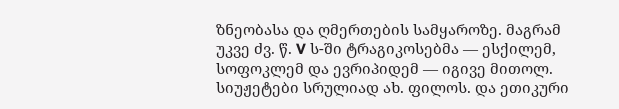ზნეობასა და ღმერთების სამყაროზე. მაგრამ უკვე ძვ. წ. V ს-ში ტრაგიკოსებმა — ესქილემ, სოფოკლემ და ევრიპიდემ — იგივე მითოლ. სიუჟეტები სრულიად ახ. ფილოს. და ეთიკური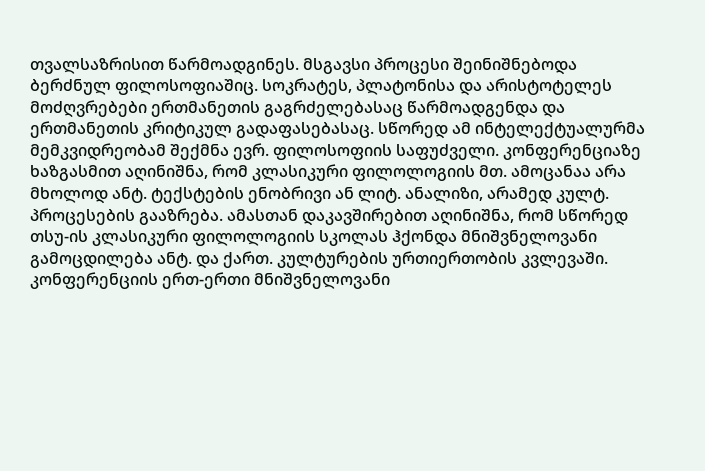თვალსაზრისით წარმოადგინეს. მსგავსი პროცესი შეინიშნებოდა ბერძნულ ფილოსოფიაშიც. სოკრატეს, პლატონისა და არისტოტელეს მოძღვრებები ერთმანეთის გაგრძელებასაც წარმოადგენდა და ერთმანეთის კრიტიკულ გადაფასებასაც. სწორედ ამ ინტელექტუალურმა მემკვიდრეობამ შექმნა ევრ. ფილოსოფიის საფუძველი. კონფერენციაზე ხაზგასმით აღინიშნა, რომ კლასიკური ფილოლოგიის მთ. ამოცანაა არა მხოლოდ ანტ. ტექსტების ენობრივი ან ლიტ. ანალიზი, არამედ კულტ. პროცესების გააზრება. ამასთან დაკავშირებით აღინიშნა, რომ სწორედ თსუ-ის კლასიკური ფილოლოგიის სკოლას ჰქონდა მნიშვნელოვანი გამოცდილება ანტ. და ქართ. კულტურების ურთიერთობის კვლევაში. კონფერენციის ერთ-ერთი მნიშვნელოვანი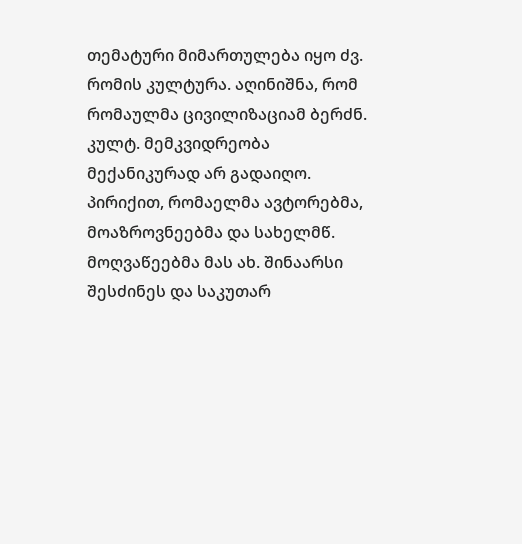თემატური მიმართულება იყო ძვ. რომის კულტურა. აღინიშნა, რომ რომაულმა ცივილიზაციამ ბერძნ. კულტ. მემკვიდრეობა მექანიკურად არ გადაიღო. პირიქით, რომაელმა ავტორებმა, მოაზროვნეებმა და სახელმწ. მოღვაწეებმა მას ახ. შინაარსი შესძინეს და საკუთარ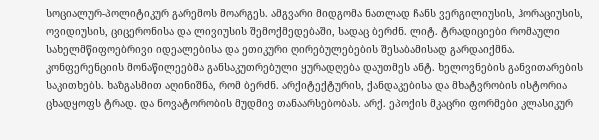სოციალურ-პოლიტიკურ გარემოს მოარგეს. ამგვარი მიდგომა ნათლად ჩანს ვერგილიუსის, ჰორაციუსის, ოვიდიუსის, ციცერონისა და ლივიუსის შემოქმედებაში, სადაც ბერძნ. ლიტ. ტრადიციები რომაული სახელმწიფოებრივი იდეალებისა და ეთიკური ღირებულებების შესაბამისად გარდაიქმნა. კონფერენციის მონაწილეებმა განსაკუთრებული ყურადღება დაუთმეს ანტ. ხელოვნების განვითარების საკითხებს. ხაზგასმით აღინიშნა, რომ ბერძნ. არქიტექტურის, ქანდაკებისა და მხატვრობის ისტორია ცხადყოფს ტრად. და ნოვატორობის მუდმივ თანაარსებობას. არქ. ეპოქის მკაცრი ფორმები კლასიკურ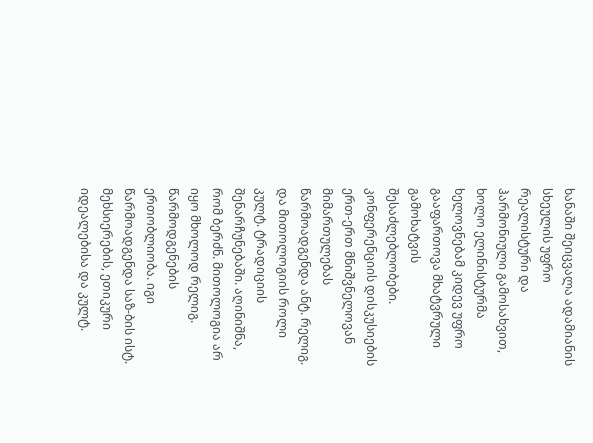ხანაში შეიცვალა ადამიანის სხეულის უფრო რეალისტური და ჰარმონიული გამოსახვით, ხოლო ელინისტურმა ხელოვნებამ კიდევ უფრო გააფართოვა მხატვრული გამოხატვის შესაძლებლობები. კონფერენციის დისკუსიების ერთ-ერთ მნიშვნელოვან მიმართულებას წარმოადგენდა ანტ. რელიგ. და მითოლოგიის როლი კულტ. ტრადიციის შენარჩუნებაში. აღინიშნა, რომ ბერძნ. მითოლოგია არ იყო მხოლოდ რელიგ. წარმოდგენების ერთობლიობა. იგი წარმოადგენდა საზ-ბის ისტ. მეხსიერების, ეთიკური იდეალებისა და კულტ.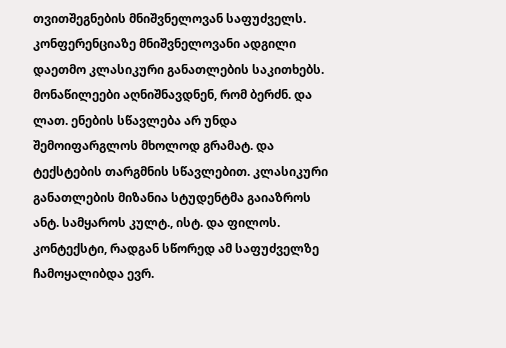თვითშეგნების მნიშვნელოვან საფუძველს. კონფერენციაზე მნიშვნელოვანი ადგილი დაეთმო კლასიკური განათლების საკითხებს. მონაწილეები აღნიშნავდნენ, რომ ბერძნ. და ლათ. ენების სწავლება არ უნდა შემოიფარგლოს მხოლოდ გრამატ. და ტექსტების თარგმნის სწავლებით. კლასიკური განათლების მიზანია სტუდენტმა გაიაზროს ანტ. სამყაროს კულტ., ისტ. და ფილოს. კონტექსტი, რადგან სწორედ ამ საფუძველზე ჩამოყალიბდა ევრ.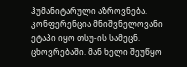ჰუმანიტარული აზროვნება. კონფერენცია მნიშვნელოვანი ეტაპი იყო თსუ-ის სამეცნ. ცხოვრებაში. მან ხელი შეუწყო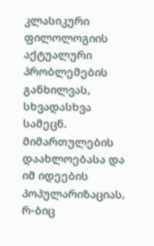კლასიკური ფილოლოგიის აქტუალური პრობლემების განხილვას, სხვადასხვა სამეცნ. მიმართულების დაახლოებასა და იმ იდეების პოპულარიზაციას, რ-ბიც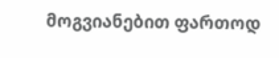მოგვიანებით ფართოდ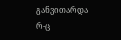განვითარდა რ-ც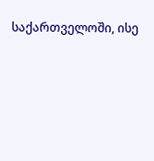საქართველოში, ისე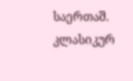საერთაშ. კლასიკურ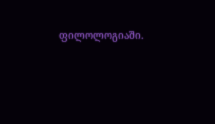ფილოლოგიაში.